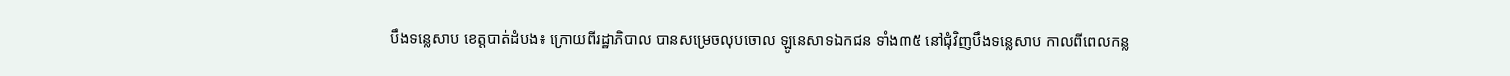បឹងទន្លេសាប ខេត្តបាត់ដំបង៖ ក្រោយពីរដ្ឋាភិបាល បានសម្រេចលុបចោល ឡូនេសាទឯកជន ទាំង៣៥ នៅជុំវិញបឹងទន្លេសាប កាលពីពេលកន្ល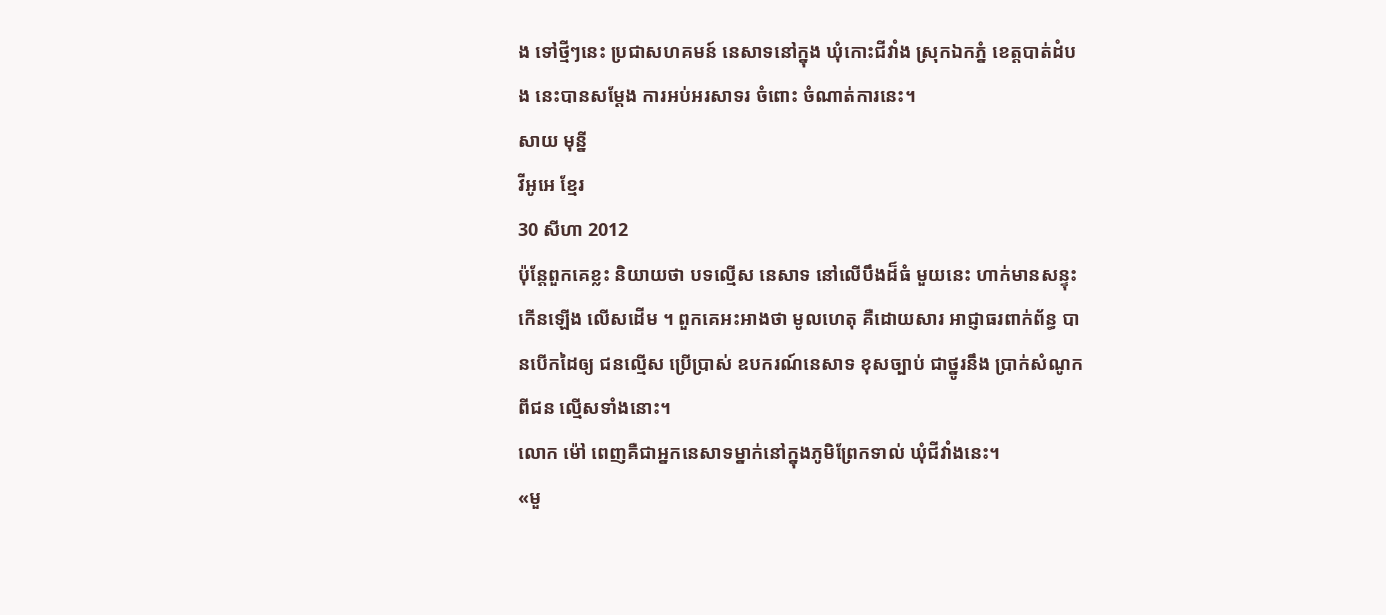ង ទៅថ្មីៗនេះ ប្រជាសហគមន៍ នេសាទនៅក្នុង ឃុំកោះជីវាំង ស្រុកឯកភ្នំ ខេត្តបាត់ដំបង នេះបានសម្តែង ការអប់អរសាទរ ចំពោះ ចំណាត់ការនេះ។
សាយ មុន្នី
វីអូអេ ខ្មែរ
30 សីហា 2012
ប៉ុន្តែពួកគេខ្លះ និយាយថា បទល្មើស នេសាទ នៅលើបឹងដ៏ធំ មួយនេះ ហាក់មានសន្ទុះ កើនឡើង លើសដើម ។ ពួកគេអះអាងថា មូលហេតុ គឺដោយសារ អាជ្ញាធរពាក់ព័ន្ធ បានបើកដៃឲ្យ ជនល្មើស ប្រើប្រាស់ ឧបករណ៍នេសាទ ខុសច្បាប់ ជាថ្នូរនឹង ប្រាក់សំណូក ពីជន ល្មើសទាំងនោះ។
លោក ម៉ៅ ពេញគឺជាអ្នកនេសាទម្នាក់នៅក្នុងភូមិព្រែកទាល់ ឃុំជីវាំងនេះ។
«មួ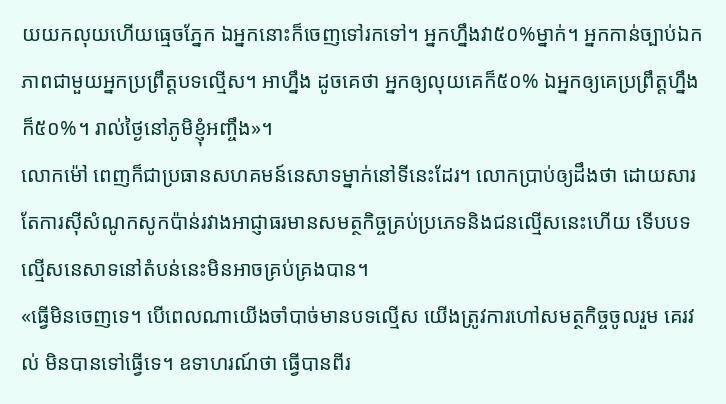យយកលុយហើយធ្មេចភ្នែក ឯអ្នកនោះក៏ចេញទៅរកទៅ។ អ្នកហ្នឹងវា៥០%ម្នាក់។ អ្នកកាន់ច្បាប់ឯកភាពជាមួយអ្នកប្រព្រឹត្តបទល្មើស។ អាហ្នឹង ដូចគេថា អ្នកឲ្យលុយគេក៏៥០% ឯអ្នកឲ្យគេប្រព្រឹត្តហ្នឹងក៏៥០%។ រាល់ថ្ងៃនៅភូមិខ្ញុំអញ្ចឹង»។
លោកម៉ៅ ពេញក៏ជាប្រធានសហគមន៍នេសាទម្នាក់នៅទីនេះដែរ។ លោកប្រាប់ឲ្យដឹងថា ដោយសារតែការស៊ីសំណូកសូកប៉ាន់រវាងអាជ្ញាធរមានសមត្ថកិច្ចគ្រប់ប្រភេទនិងជនល្មើសនេះហើយ ទើបបទល្មើសនេសាទនៅតំបន់នេះមិនអាចគ្រប់គ្រងបាន។
«ធ្វើមិនចេញទេ។ បើពេលណាយើងចាំបាច់មានបទល្មើស យើងត្រូវការហៅសមត្ថកិច្ចចូលរួម គេរវល់ មិនបានទៅធ្វើទេ។ ឧទាហរណ៍ថា ធ្វើបានពីរ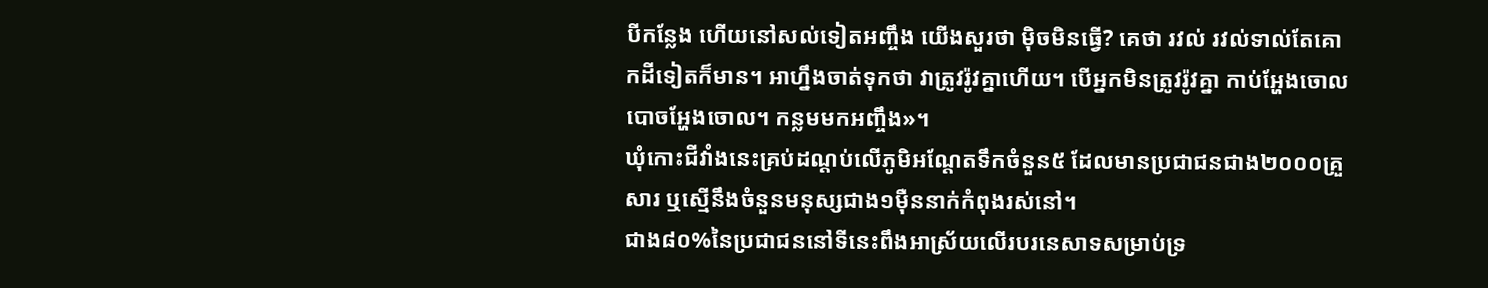បីកន្លែង ហើយនៅសល់ទៀតអញ្ចឹង យើងសួរថា ម៉ិចមិនធ្វើ? គេថា រវល់ រវល់ទាល់តែគោកដីទៀតក៏មាន។ អាហ្នឹងចាត់ទុកថា វាត្រូវរ៉ូវគ្នាហើយ។ បើអ្នកមិនត្រូវរ៉ូវគ្នា កាប់អ្ហែងចោល បោចអ្ហែងចោល។ កន្លមមកអញ្ចឹង»។
ឃុំកោះជីវាំងនេះគ្រប់ដណ្តប់លើភូមិអណ្តែតទឹកចំនួន៥ ដែលមានប្រជាជនជាង២០០០គ្រួសារ ឬស្មើនឹងចំនួនមនុស្សជាង១ម៉ឺននាក់កំពុងរស់នៅ។
ជាង៨០%នៃប្រជាជននៅទីនេះពឹងអាស្រ័យលើរបរនេសាទសម្រាប់ទ្រ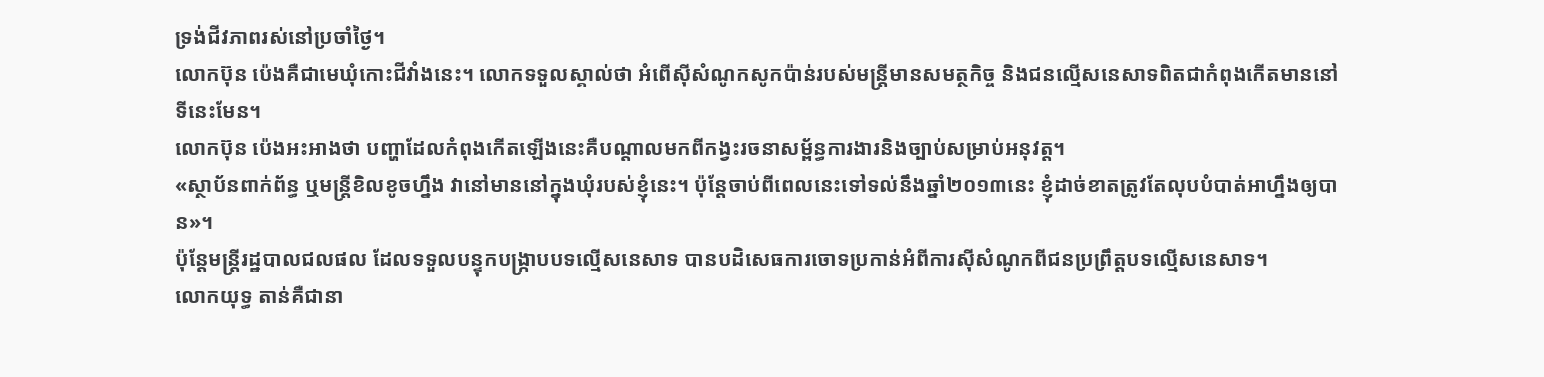ទ្រង់ជីវភាពរស់នៅប្រចាំថ្ងៃ។
លោកប៊ុន ប៉េងគឺជាមេឃុំកោះជីវាំងនេះ។ លោកទទួលស្គាល់ថា អំពើស៊ីសំណូកសូកប៉ាន់របស់មន្ត្រីមានសមត្ថកិច្ច និងជនល្មើសនេសាទពិតជាកំពុងកើតមាននៅទីនេះមែន។
លោកប៊ុន ប៉េងអះអាងថា បញ្ហាដែលកំពុងកើតឡើងនេះគឺបណ្តាលមកពីកង្វះរចនាសម្ព័ន្ធការងារនិងច្បាប់សម្រាប់អនុវត្ត។
«ស្ថាប័នពាក់ព័ន្ធ ឬមន្ត្រីខិលខូចហ្នឹង វានៅមាននៅក្នុងឃុំរបស់ខ្ញុំនេះ។ ប៉ុន្តែចាប់ពីពេលនេះទៅទល់នឹងឆ្នាំ២០១៣នេះ ខ្ញុំដាច់ខាតត្រូវតែលុបបំបាត់អាហ្នឹងឲ្យបាន»។
ប៉ុន្តែមន្ត្រីរដ្ឋបាលជលផល ដែលទទួលបន្ទុកបង្ក្រាបបទល្មើសនេសាទ បានបដិសេធការចោទប្រកាន់អំពីការស៊ីសំណូកពីជនប្រព្រឹត្តបទល្មើសនេសាទ។
លោកយុទ្ធ តាន់គឺជានា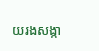យរងសង្កា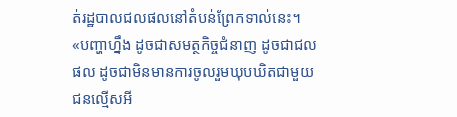ត់រដ្ឋបាលជលផលនៅតំបន់ព្រែកទាល់នេះ។
«បញ្ហាហ្នឹង ដូចជាសមត្ថកិច្ចជំនាញ ដូចជាជលផល ដូចជាមិនមានការចូលរួមឃុបឃិតជាមួយជនល្មើសអី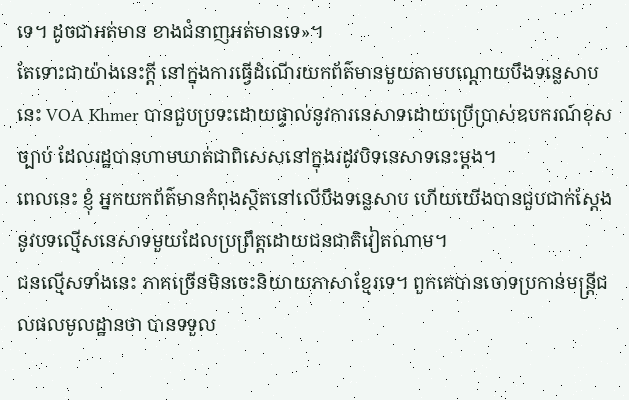ទេ។ ដូចជាអត់មាន ខាងជំនាញអត់មានទេ»។
តែទោះជាយ៉ាងនេះក្តី នៅក្នុងការធ្វើដំណើរយកព័ត៌មានមួយតាមបណ្តោយបឹងទន្លេសាបនេះ VOA Khmer បានជួបប្រទះដោយផ្ទាល់នូវការនេសាទដោយប្រើប្រាស់ឧបករណ៍ខុសច្បាប់ ដែលរដ្ឋបានហាមឃាត់ជាពិសេសនៅក្នុងរដូវបិទនេសាទនេះម្តង។
ពេលនេះ ខ្ញុំ អ្នកយកព័ត៌មានកំពុងស្ថិតនៅលើបឹងទន្លេសាប ហើយយើងបានជួបជាក់ស្តែងនូវបទល្មើសនេសាទមួយដែលប្រព្រឹត្តដោយជនជាតិវៀតណាម។
ជនល្មើសទាំងនេះ ភាគច្រើនមិនចេះនិយាយភាសាខ្មែរទេ។ ពួកគេបានចោទប្រកាន់មន្ត្រីជលផលមូលដ្ឋានថា បានទទួល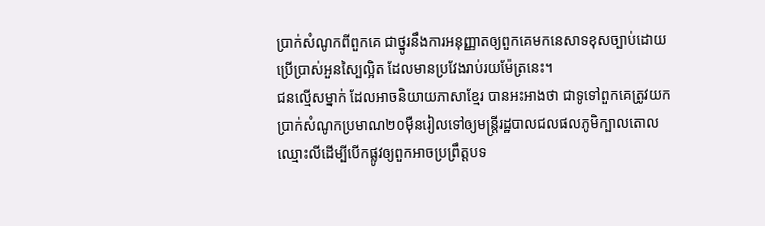ប្រាក់សំណូកពីពួកគេ ជាថ្នូរនឹងការអនុញ្ញាតឲ្យពួកគេមកនេសាទខុសច្បាប់ដោយប្រើប្រាស់អួនស្បៃល្អិត ដែលមានប្រវែងរាប់រយម៉ែត្រនេះ។
ជនល្មើសម្នាក់ ដែលអាចនិយាយភាសាខ្មែរ បានអះអាងថា ជាទូទៅពួកគេត្រូវយកប្រាក់សំណូកប្រមាណ២០ម៉ឺនរៀលទៅឲ្យមន្ត្រីរដ្ឋបាលជលផលភូមិក្បាលតោលឈ្មោះលីដើម្បីបើកផ្លូវឲ្យពួកអាចប្រព្រឹត្តបទ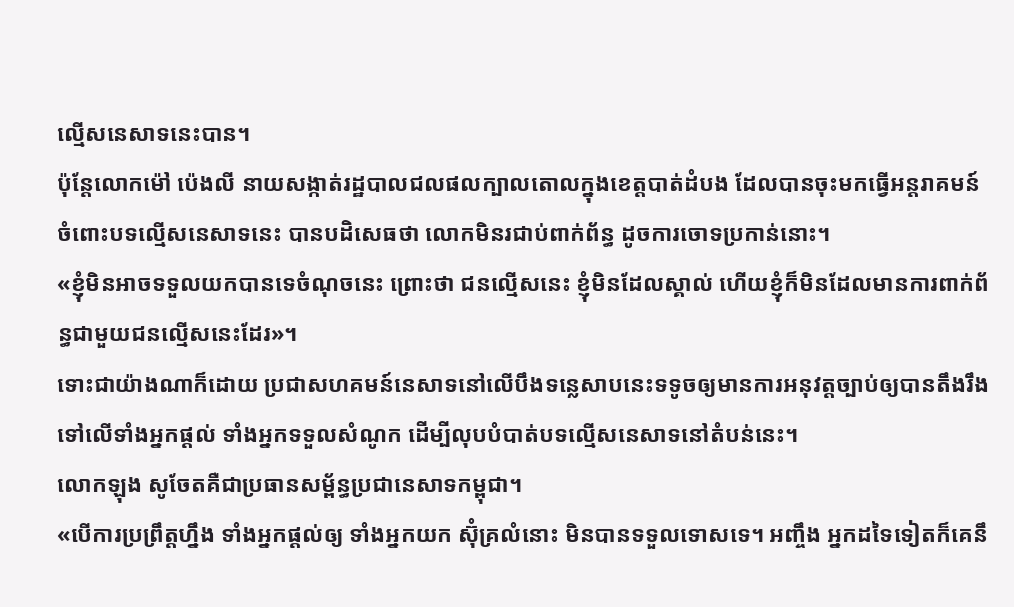ល្មើសនេសាទនេះបាន។
ប៉ុន្តែលោកម៉ៅ ប៉េងលី នាយសង្កាត់រដ្ឋបាលជលផលក្បាលតោលក្នុងខេត្តបាត់ដំបង ដែលបានចុះមកធ្វើអន្តរាគមន៍ចំពោះបទល្មើសនេសាទនេះ បានបដិសេធថា លោកមិនរជាប់ពាក់ព័ន្ធ ដូចការចោទប្រកាន់នោះ។
«ខ្ញុំមិនអាចទទួលយកបានទេចំណុចនេះ ព្រោះថា ជនល្មើសនេះ ខ្ញុំមិនដែលស្គាល់ ហើយខ្ញុំក៏មិនដែលមានការពាក់ព័ន្ធជាមួយជនល្មើសនេះដែរ»។
ទោះជាយ៉ាងណាក៏ដោយ ប្រជាសហគមន៍នេសាទនៅលើបឹងទន្លេសាបនេះទទូចឲ្យមានការអនុវត្តច្បាប់ឲ្យបានតឹងរឹងទៅលើទាំងអ្នកផ្តល់ ទាំងអ្នកទទួលសំណូក ដើម្បីលុបបំបាត់បទល្មើសនេសាទនៅតំបន់នេះ។
លោកឡុង សូចែតគឺជាប្រធានសម្ព័ន្ធប្រជានេសាទកម្ពុជា។
«បើការប្រព្រឹត្តហ្នឹង ទាំងអ្នកផ្តល់ឲ្យ ទាំងអ្នកយក ស៊ុំគ្រលំនោះ មិនបានទទួលទោសទេ។ អញ្ចឹង អ្នកដទៃទៀតក៏គេនឹ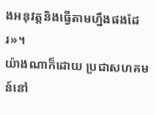ងអនុវត្តនិងធ្វើតាមហ្នឹងផងដែរ»។
យ៉ាងណាក៏ដោយ ប្រជាសហគមន៍នៅ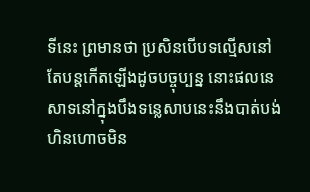ទីនេះ ព្រមានថា ប្រសិនបើបទល្មើសនៅតែបន្តកើតឡើងដូចបច្ចុប្បន្ន នោះផលនេសាទនៅក្នុងបឹងទន្លេសាបនេះនឹងបាត់បង់ ហិនហោចមិន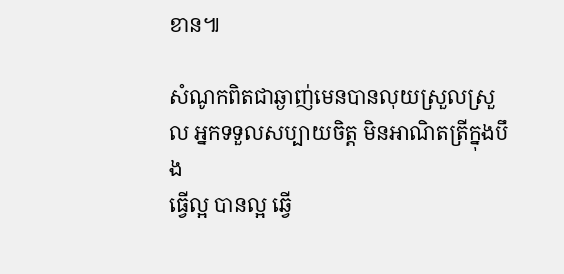ខាន៕

សំណូកពិតជាឆ្ងាញ់មេនបានលុយស្រួលស្រួល អ្នកទទួលសប្បាយចិត្ត មិនអាណិតត្រីក្នុងបឹង
ធ្វើល្អ បានល្អ ឆ្វើ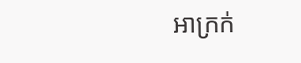អាក្រក់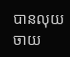បានលុយចាយ